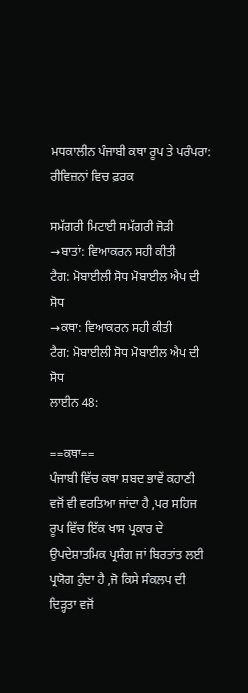ਮਧਕਾਲੀਨ ਪੰਜਾਬੀ ਕਥਾ ਰੂਪ ਤੇ ਪਰੰਪਰਾ: ਰੀਵਿਜ਼ਨਾਂ ਵਿਚ ਫ਼ਰਕ

ਸਮੱਗਰੀ ਮਿਟਾਈ ਸਮੱਗਰੀ ਜੋੜੀ
→ਬਾਤਾਂ: ਵਿਆਕਰਨ ਸਹੀ ਕੀਤੀ
ਟੈਗ: ਮੋਬਾਈਲੀ ਸੋਧ ਮੋਬਾਈਲ ਐਪ ਦੀ ਸੋਧ
→ਕਥਾ: ਵਿਆਕਰਨ ਸਹੀ ਕੀਤੀ
ਟੈਗ: ਮੋਬਾਈਲੀ ਸੋਧ ਮੋਬਾਈਲ ਐਪ ਦੀ ਸੋਧ
ਲਾਈਨ 48:

==ਕਥਾ==
ਪੰਜਾਬੀ ਵਿੱਚ ਕਥਾ ਸ਼ਬਦ ਭਾਵੇਂ ਕਹਾਣੀ ਵਜੋਂ ਵੀ ਵਰਤਿਆ ਜਾਂਦਾ ਹੈ ,ਪਰ ਸਹਿਜ ਰੂਪ ਵਿੱਚ ਇੱਕ ਖਾਸ ਪ੍ਰਕਾਰ ਦੇ ਉਪਦੇਸ਼ਾਤਮਿਕ ਪ੍ਰਸੰਗ ਜਾਂ ਬਿਰਤਾਂਤ ਲਈ ਪ੍ਰਯੋਗ ਹੁੰਦਾ ਹੈ ,ਜੋ ਕਿਸੇ ਸੰਕਲਪ ਦੀ ਦਿੜ੍ਹਤਾ ਵਜੋਂ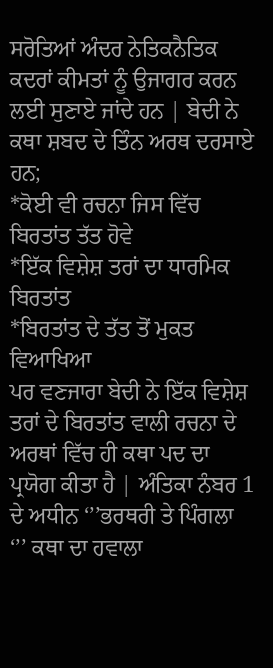ਸਰੋਤਿਆਂ ਅੰਦਰ ਨੇਤਿਕਨੈਤਿਕ ਕਦਰਾਂ ਕੀਮਤਾਂ ਨੂੰ ਉਜਾਗਰ ਕਰਨ ਲਈ ਸੁਣਾਏ ਜਾਂਦੇ ਹਨ | ਬੇਦੀ ਨੇ ਕਥਾ ਸ਼ਬਦ ਦੇ ਤਿੰਨ ਅਰਥ ਦਰਸਾਏ ਹਨ;
*ਕੋਈ ਵੀ ਰਚਨਾ ਜਿਸ ਵਿੱਚ ਬਿਰਤਾਂਤ ਤੱਤ ਹੋਵੇ
*ਇੱਕ ਵਿਸ਼ੇਸ਼ ਤਰਾਂ ਦਾ ਧਾਰਮਿਕ ਬਿਰਤਾਂਤ
*ਬਿਰਤਾਂਤ ਦੇ ਤੱਤ ਤੋਂ ਮੁਕਤ ਵਿਆਖਿਆ
ਪਰ ਵਣਜਾਰਾ ਬੇਦੀ ਨੇ ਇੱਕ ਵਿਸ਼ੇਸ਼ ਤਰਾਂ ਦੇ ਬਿਰਤਾਂਤ ਵਾਲੀ ਰਚਨਾ ਦੇ ਅਰਥਾਂ ਵਿੱਚ ਹੀ ਕਥਾ ਪਦ ਦਾ ਪ੍ਰਯੋਗ ਕੀਤਾ ਹੈ | ਅੰਤਿਕਾ ਨੰਬਰ 1 ਦੇ ਅਧੀਨ ‘’’ਭਰਥਰੀ ਤੇ ਪਿੰਗਲਾ ‘’’ ਕਥਾ ਦਾ ਹਵਾਲਾ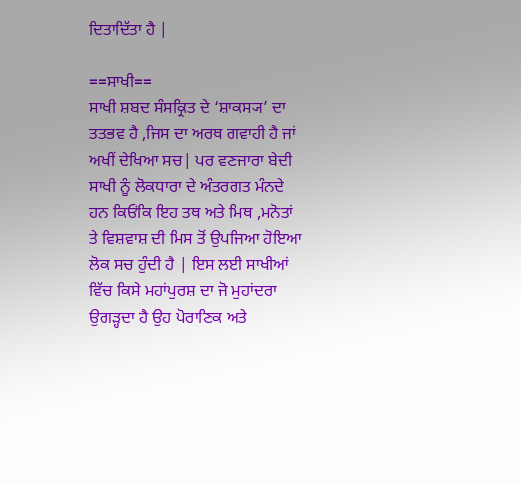ਦਿਤਾਦਿੱਤਾ ਹੈ |

==ਸਾਖੀ==
ਸਾਖੀ ਸ਼ਬਦ ਸੰਸਕ੍ਰਿਤ ਦੇ ‘ਸ਼ਾਕਸ੍ਯ’ ਦਾ ਤਤਭਵ ਹੈ ,ਜਿਸ ਦਾ ਅਰਥ ਗਵਾਹੀ ਹੈ ਜਾਂ ਅਖੀਂ ਦੇਖਿਆ ਸਚ| ਪਰ ਵਣਜਾਰਾ ਬੇਦੀ ਸਾਖੀ ਨੂੰ ਲੋਕਧਾਰਾ ਦੇ ਅੰਤਰਗਤ ਮੰਨਦੇ ਹਨ ਕਿਓਂਕਿ ਇਹ ਤਥ ਅਤੇ ਮਿਥ ,ਮਨੋਤਾਂ ਤੇ ਵਿਸ਼ਵਾਸ਼ ਦੀ ਮਿਸ ਤੋਂ ਉਪਜਿਆ ਹੋਇਆ ਲੋਕ ਸਚ ਹੁੰਦੀ ਹੈ | ਇਸ ਲਈ ਸਾਖੀਆਂ ਵਿੱਚ ਕਿਸੇ ਮਹਾਂਪੁਰਸ਼ ਦਾ ਜੋ ਮੁਹਾਂਦਰਾ ਉਗੜ੍ਹਦਾ ਹੈ ਉਹ ਪੋਰਾਣਿਕ ਅਤੇ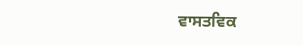ਵਾਸਤਵਿਕ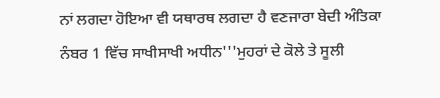ਨਾਂ ਲਗਦਾ ਹੋਇਆ ਵੀ ਯਥਾਰਥ ਲਗਦਾ ਹੈ ਵਣਜਾਰਾ ਬੇਦੀ ਅੰਤਿਕਾ ਨੰਬਰ 1 ਵਿੱਚ ਸਾਖੀਸਾਖੀ ਅਧੀਨ'''ਮੁਹਰਾਂ ਦੇ ਕੋਲੇ ਤੇ ਸੂਲੀ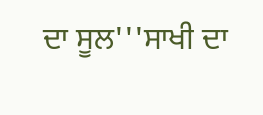ਦਾ ਸੂਲ'''ਸਾਖੀ ਦਾ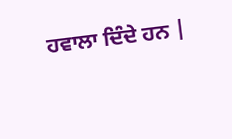ਹਵਾਲਾ ਦਿੰਦੇ ਹਨ |